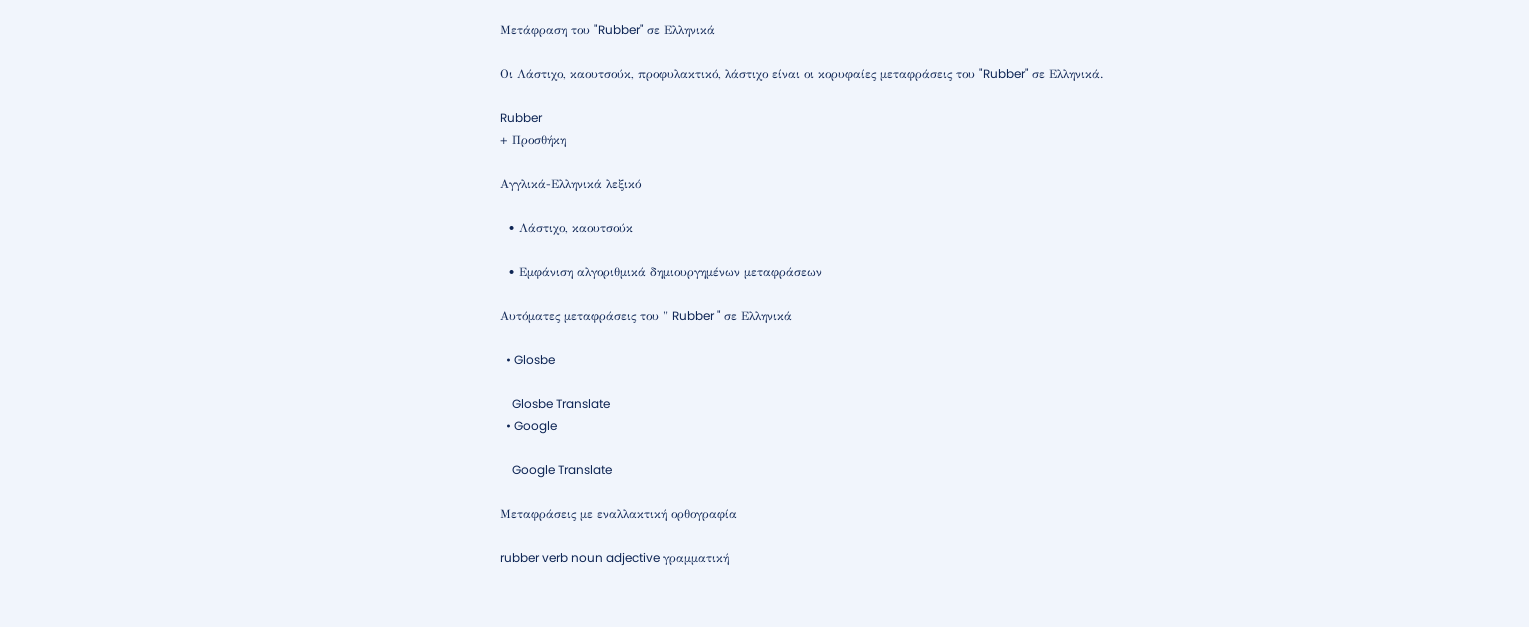Μετάφραση του "Rubber" σε Ελληνικά

Οι Λάστιχο, καουτσούκ, προφυλακτικό, λάστιχο είναι οι κορυφαίες μεταφράσεις του "Rubber" σε Ελληνικά.

Rubber
+ Προσθήκη

Αγγλικά-Ελληνικά λεξικό

  • Λάστιχο, καουτσούκ

  • Εμφάνιση αλγοριθμικά δημιουργημένων μεταφράσεων

Αυτόματες μεταφράσεις του " Rubber " σε Ελληνικά

  • Glosbe

    Glosbe Translate
  • Google

    Google Translate

Μεταφράσεις με εναλλακτική ορθογραφία

rubber verb noun adjective γραμματική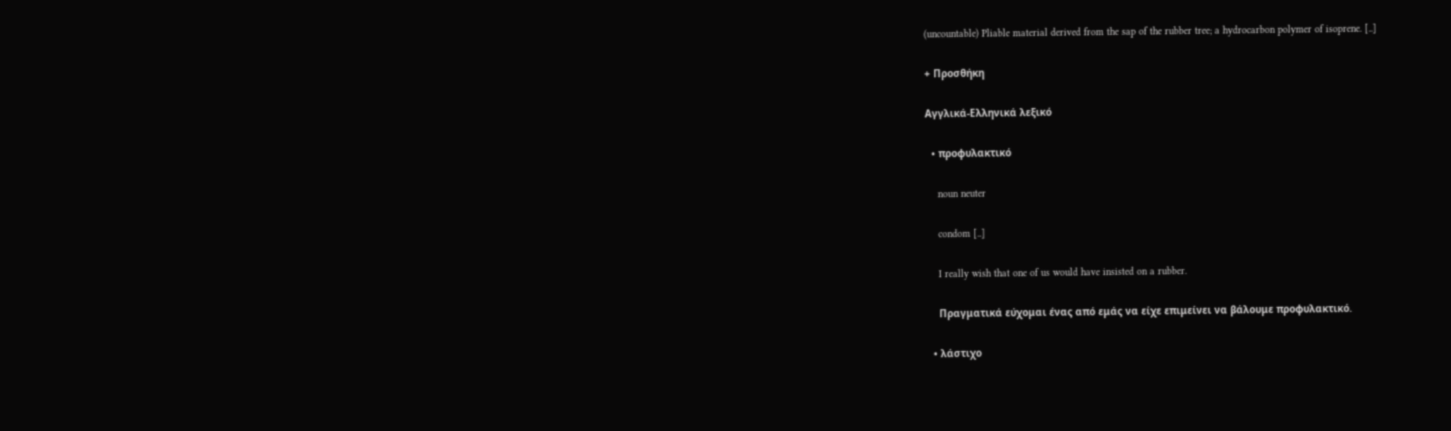(uncountable) Pliable material derived from the sap of the rubber tree; a hydrocarbon polymer of isoprene. [..]

+ Προσθήκη

Αγγλικά-Ελληνικά λεξικό

  • προφυλακτικό

    noun neuter

    condom [..]

    I really wish that one of us would have insisted on a rubber.

    Πραγματικά εύχομαι ένας από εμάς να είχε επιμείνει να βάλουμε προφυλακτικό.

  • λάστιχο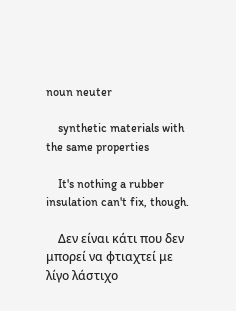noun neuter

    synthetic materials with the same properties

    It's nothing a rubber insulation can't fix, though.

    Δεν είναι κάτι που δεν μπορεί να φτιαχτεί με λίγο λάστιχο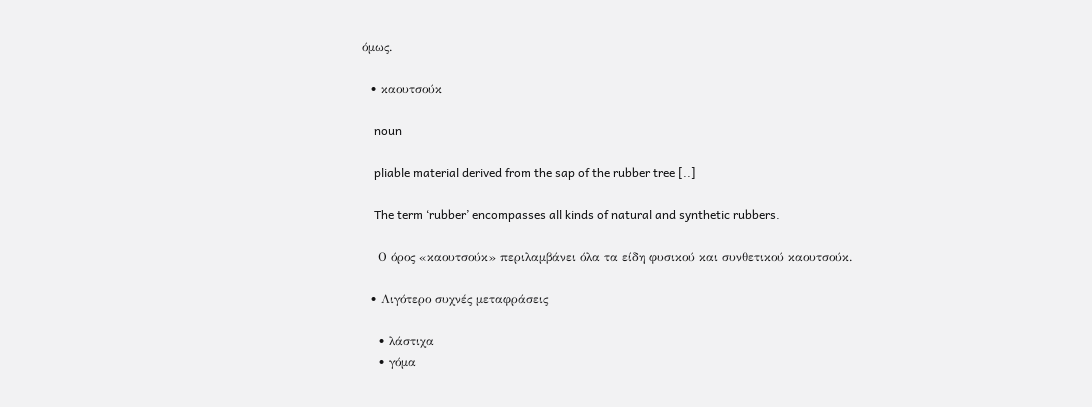όμως.

  • καουτσούκ

    noun

    pliable material derived from the sap of the rubber tree [..]

    The term ‘rubber’ encompasses all kinds of natural and synthetic rubbers.

    Ο όρος «καουτσούκ» περιλαμβάνει όλα τα είδη φυσικού και συνθετικού καουτσούκ.

  • Λιγότερο συχνές μεταφράσεις

    • λάστιχα
    • γόμα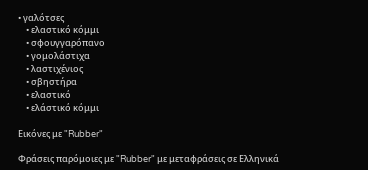• γαλότσες
    • ελαστικό κόμμι
    • σφουγγαρόπανο
    • γομολάστιχα
    • λαστιχένιος
    • σβηστήρα
    • ελαστικό
    • ελάστικό κόμμι

Εικόνες με "Rubber"

Φράσεις παρόμοιες με "Rubber" με μεταφράσεις σε Ελληνικά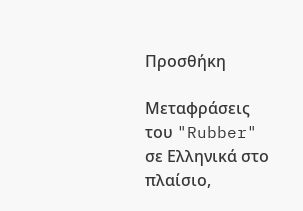Προσθήκη

Μεταφράσεις του "Rubber" σε Ελληνικά στο πλαίσιο,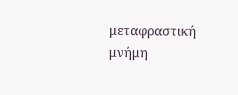μεταφραστική μνήμη